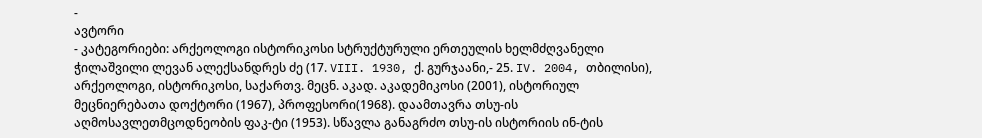-
ავტორი
- კატეგორიები: არქეოლოგი ისტორიკოსი სტრუქტურული ერთეულის ხელმძღვანელი
ჭილაშვილი ლევან ალექსანდრეს ძე (17. VIII. 1930, ქ. გურჯაანი,- 25. IV. 2004, თბილისი), არქეოლოგი, ისტორიკოსი, საქართვ. მეცნ. აკად. აკადემიკოსი (2001), ისტორიულ მეცნიერებათა დოქტორი (1967), პროფესორი(1968). დაამთავრა თსუ-ის აღმოსავლეთმცოდნეობის ფაკ-ტი (1953). სწავლა განაგრძო თსუ-ის ისტორიის ინ-ტის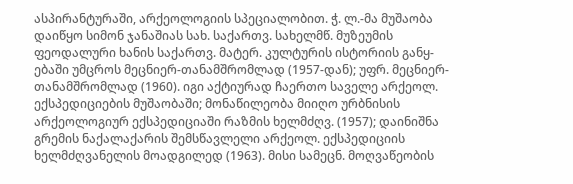ასპირანტურაში, არქეოლოგიის სპეციალობით. ჭ. ლ.-მა მუშაობა დაიწყო სიმონ ჯანაშიას სახ. საქართვ. სახელმწ. მუზეუმის ფეოდალური ხანის საქართვ. მატერ. კულტურის ისტორიის განყ-ებაში უმცროს მეცნიერ-თანამშრომლად (1957-დან); უფრ. მეცნიერ-თანამშრომლად (1960). იგი აქტიურად ჩაერთო საველე არქეოლ. ექსპედიციების მუშაობაში; მონაწილეობა მიიღო ურბნისის არქეოლოგიურ ექსპედიციაში რაზმის ხელმძღვ. (1957); დაინიშნა გრემის ნაქალაქარის შემსწავლელი არქეოლ. ექსპედიციის ხელმძღვანელის მოადგილედ (1963). მისი სამეცნ. მოღვაწეობის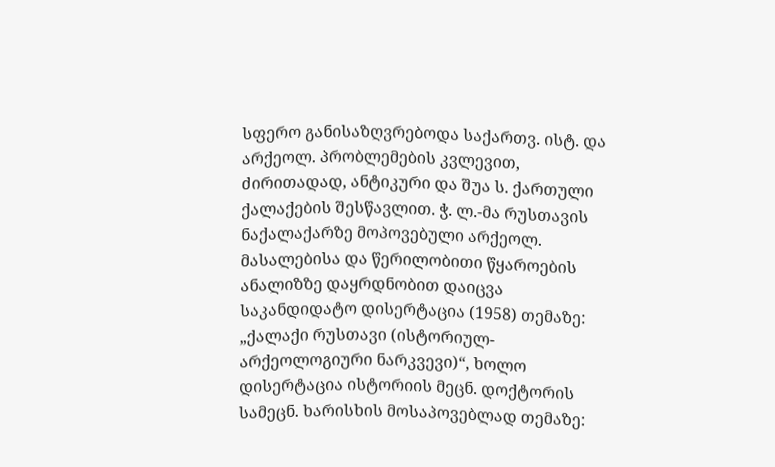სფერო განისაზღვრებოდა საქართვ. ისტ. და არქეოლ. პრობლემების კვლევით, ძირითადად, ანტიკური და შუა ს. ქართული ქალაქების შესწავლით. ჭ. ლ.-მა რუსთავის ნაქალაქარზე მოპოვებული არქეოლ. მასალებისა და წერილობითი წყაროების ანალიზზე დაყრდნობით დაიცვა საკანდიდატო დისერტაცია (1958) თემაზე: „ქალაქი რუსთავი (ისტორიულ-არქეოლოგიური ნარკვევი)“, ხოლო დისერტაცია ისტორიის მეცნ. დოქტორის სამეცნ. ხარისხის მოსაპოვებლად თემაზე: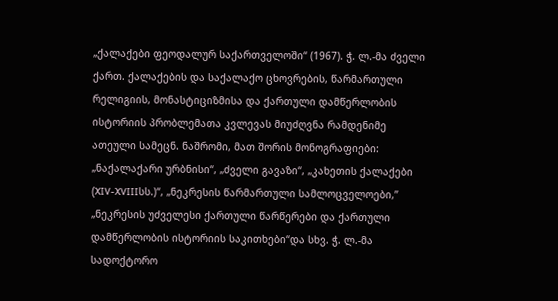„ქალაქები ფეოდალურ საქართველოში“ (1967). ჭ. ლ.-მა ძველი ქართ. ქალაქების და საქალაქო ცხოვრების, წარმართული რელიგიის, მონასტიციზმისა და ქართული დამწერლობის ისტორიის პრობლემათა კვლევას მიუძღვნა რამდენიმე ათეული სამეცნ. ნაშრომი, მათ შორის მონოგრაფიები: „ნაქალაქარი ურბნისი“, „ძველი გავაზი“, „კახეთის ქალაქები (XIV-XVIIIსს.)“, „ნეკრესის წარმართული სამლოცველოები,” „ნეკრესის უძველესი ქართული წარწერები და ქართული დამწერლობის ისტორიის საკითხები“და სხვ. ჭ. ლ.-მა სადოქტორო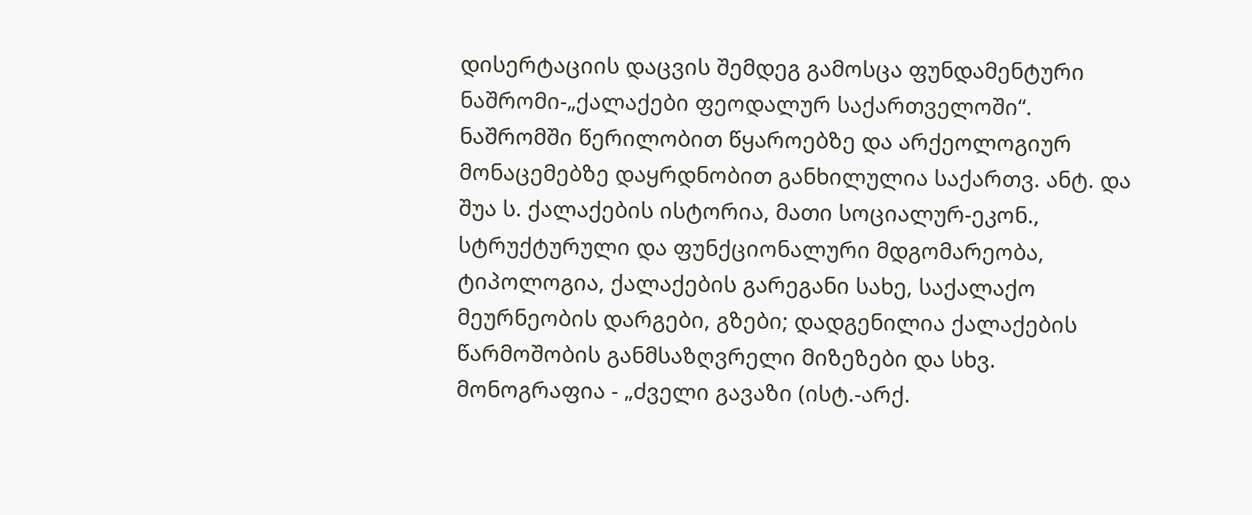დისერტაციის დაცვის შემდეგ გამოსცა ფუნდამენტური ნაშრომი-„ქალაქები ფეოდალურ საქართველოში“. ნაშრომში წერილობით წყაროებზე და არქეოლოგიურ მონაცემებზე დაყრდნობით განხილულია საქართვ. ანტ. და შუა ს. ქალაქების ისტორია, მათი სოციალურ-ეკონ., სტრუქტურული და ფუნქციონალური მდგომარეობა, ტიპოლოგია, ქალაქების გარეგანი სახე, საქალაქო მეურნეობის დარგები, გზები; დადგენილია ქალაქების წარმოშობის განმსაზღვრელი მიზეზები და სხვ. მონოგრაფია - „ძველი გავაზი (ისტ.-არქ.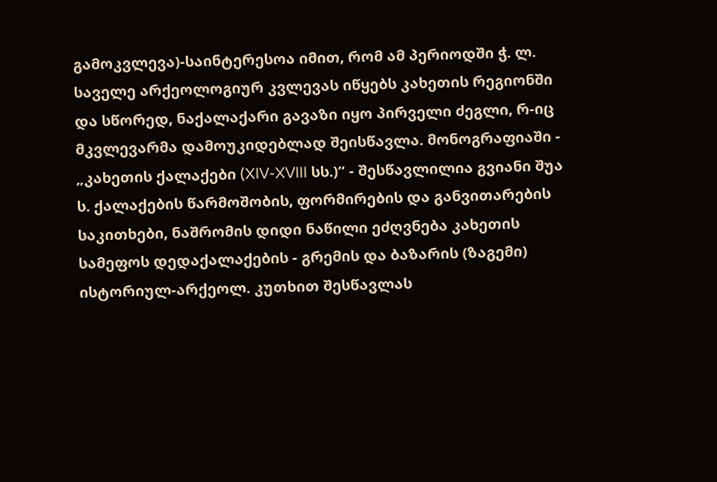გამოკვლევა)-საინტერესოა იმით, რომ ამ პერიოდში ჭ. ლ. საველე არქეოლოგიურ კვლევას იწყებს კახეთის რეგიონში და სწორედ, ნაქალაქარი გავაზი იყო პირველი ძეგლი, რ-იც მკვლევარმა დამოუკიდებლად შეისწავლა. მონოგრაფიაში - „კახეთის ქალაქები (XIV-XVIII სს.)“ - შესწავლილია გვიანი შუა ს. ქალაქების წარმოშობის, ფორმირების და განვითარების საკითხები, ნაშრომის დიდი ნაწილი ეძღვნება კახეთის სამეფოს დედაქალაქების - გრემის და ბაზარის (ზაგემი) ისტორიულ-არქეოლ. კუთხით შესწავლას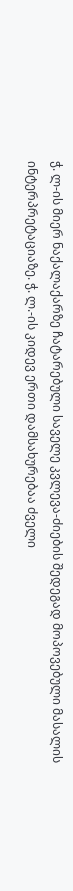ჭ. ლ-ის მიერ ნაქალაქარზე ჩატარებული საველე კვლევა-ძიების შედეგად მოპოვებული მასალის ინტერპრეტაციაზე. ჭ. ლ.-ის კიდევ ერთი დამსახურებაა ძველი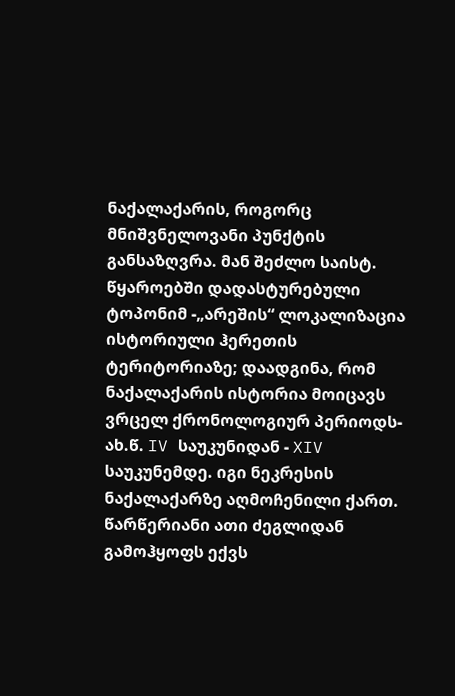ნაქალაქარის, როგორც მნიშვნელოვანი პუნქტის განსაზღვრა. მან შეძლო საისტ. წყაროებში დადასტურებული ტოპონიმ -„არეშის“ ლოკალიზაცია ისტორიული ჰერეთის ტერიტორიაზე; დაადგინა, რომ ნაქალაქარის ისტორია მოიცავს ვრცელ ქრონოლოგიურ პერიოდს-ახ.წ. IV საუკუნიდან - XIV საუკუნემდე. იგი ნეკრესის ნაქალაქარზე აღმოჩენილი ქართ. წარწერიანი ათი ძეგლიდან გამოჰყოფს ექვს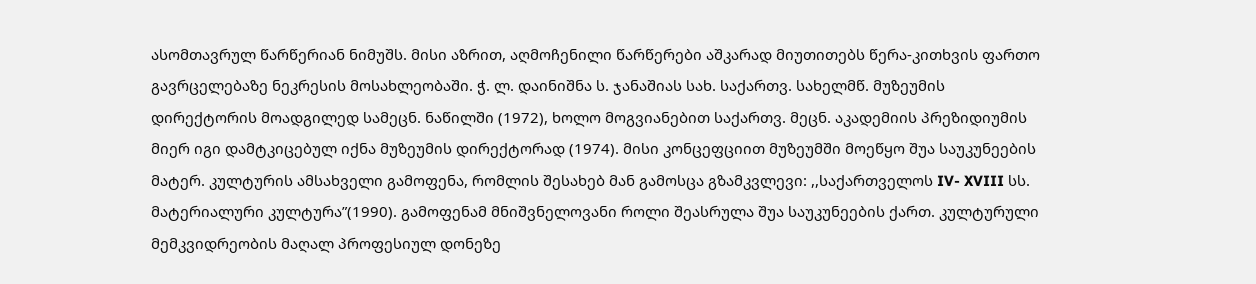ასომთავრულ წარწერიან ნიმუშს. მისი აზრით, აღმოჩენილი წარწერები აშკარად მიუთითებს წერა-კითხვის ფართო გავრცელებაზე ნეკრესის მოსახლეობაში. ჭ. ლ. დაინიშნა ს. ჯანაშიას სახ. საქართვ. სახელმწ. მუზეუმის დირექტორის მოადგილედ სამეცნ. ნაწილში (1972), ხოლო მოგვიანებით საქართვ. მეცნ. აკადემიის პრეზიდიუმის მიერ იგი დამტკიცებულ იქნა მუზეუმის დირექტორად (1974). მისი კონცეფციით მუზეუმში მოეწყო შუა საუკუნეების მატერ. კულტურის ამსახველი გამოფენა, რომლის შესახებ მან გამოსცა გზამკვლევი: ,,საქართველოს IV- XVIII სს. მატერიალური კულტურა”(1990). გამოფენამ მნიშვნელოვანი როლი შეასრულა შუა საუკუნეების ქართ. კულტურული მემკვიდრეობის მაღალ პროფესიულ დონეზე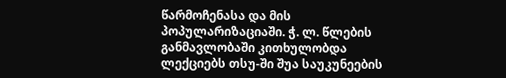წარმოჩენასა და მის პოპულარიზაციაში. ჭ. ლ. წლების განმავლობაში კითხულობდა ლექციებს თსუ-ში შუა საუკუნეების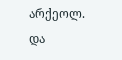არქეოლ. და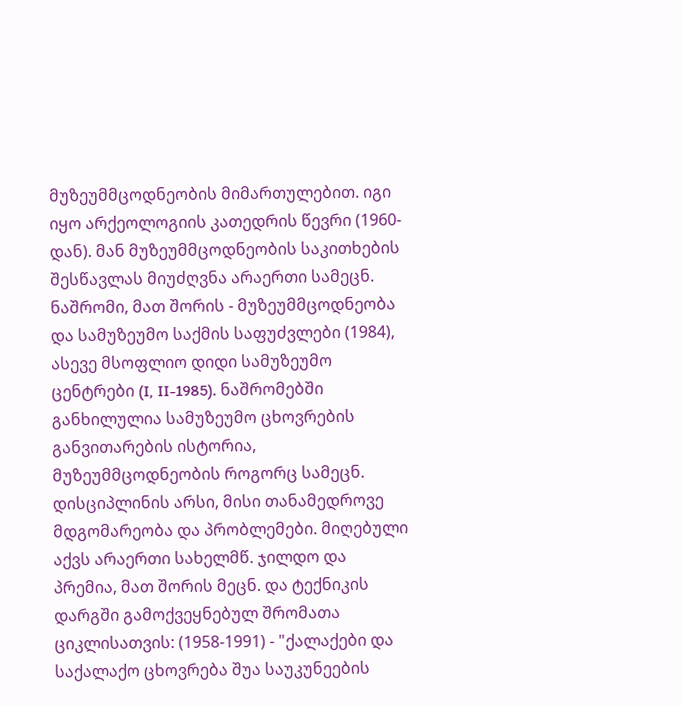მუზეუმმცოდნეობის მიმართულებით. იგი იყო არქეოლოგიის კათედრის წევრი (1960-დან). მან მუზეუმმცოდნეობის საკითხების შესწავლას მიუძღვნა არაერთი სამეცნ. ნაშრომი, მათ შორის - მუზეუმმცოდნეობა და სამუზეუმო საქმის საფუძვლები (1984), ასევე მსოფლიო დიდი სამუზეუმო ცენტრები (I, II-1985). ნაშრომებში განხილულია სამუზეუმო ცხოვრების განვითარების ისტორია, მუზეუმმცოდნეობის როგორც სამეცნ. დისციპლინის არსი, მისი თანამედროვე მდგომარეობა და პრობლემები. მიღებული აქვს არაერთი სახელმწ. ჯილდო და პრემია, მათ შორის მეცნ. და ტექნიკის დარგში გამოქვეყნებულ შრომათა ციკლისათვის: (1958-1991) - "ქალაქები და საქალაქო ცხოვრება შუა საუკუნეების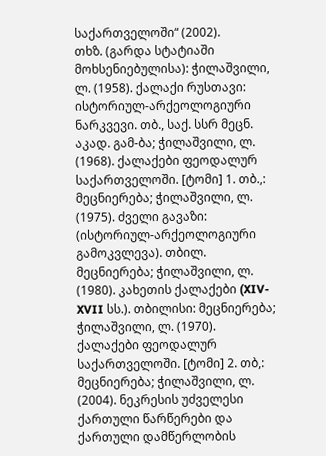საქართველოში“ (2002).
თხზ. (გარდა სტატიაში მოხსენიებულისა): ჭილაშვილი, ლ. (1958). ქალაქი რუსთავი: ისტორიულ-არქეოლოგიური ნარკვევი. თბ., საქ. სსრ მეცნ. აკად. გამ-ბა; ჭილაშვილი, ლ. (1968). ქალაქები ფეოდალურ საქართველოში. [ტომი] 1. თბ.,: მეცნიერება; ჭილაშვილი, ლ. (1975). ძველი გავაზი: (ისტორიულ-არქეოლოგიური გამოკვლევა). თბილ. მეცნიერება; ჭილაშვილი, ლ. (1980). კახეთის ქალაქები (XIV-XVII სს.). თბილისი: მეცნიერება; ჭილაშვილი, ლ. (1970). ქალაქები ფეოდალურ საქართველოში. [ტომი] 2. თბ,: მეცნიერება; ჭილაშვილი, ლ. (2004). ნეკრესის უძველესი ქართული წარწერები და ქართული დამწერლობის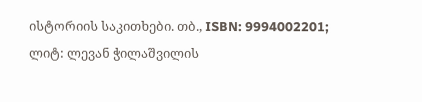ისტორიის საკითხები. თბ., ISBN: 9994002201;
ლიტ: ლევან ჭილაშვილის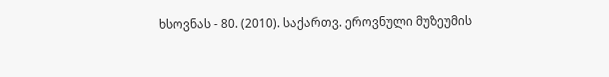ხსოვნას - 80. (2010). საქართვ. ეროვნული მუზეუმის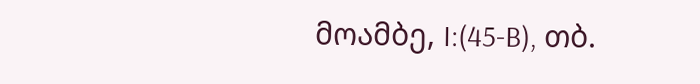მოამბე, I:(45-B), თბ.